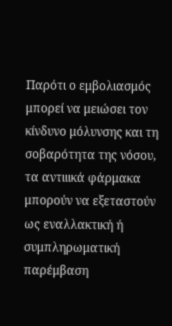Παρότι ο εμβολιασμός μπορεί να μειώσει τον κίνδυνο μόλυνσης και τη σοβαρότητα της νόσου, τα αντιιικά φάρμακα μπορούν να εξεταστούν ως εναλλακτική ή συμπληρωματική παρέμβαση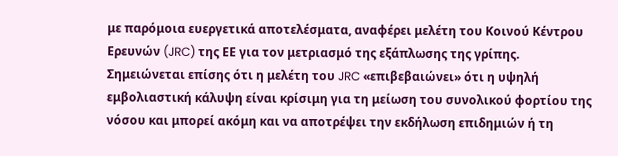με παρόμοια ευεργετικά αποτελέσματα, αναφέρει μελέτη του Κοινού Κέντρου Ερευνών (JRC) της ΕΕ για τον μετριασμό της εξάπλωσης της γρίπης. Σημειώνεται επίσης ότι η μελέτη του JRC «επιβεβαιώνει» ότι η υψηλή εμβολιαστική κάλυψη είναι κρίσιμη για τη μείωση του συνολικού φορτίου της νόσου και μπορεί ακόμη και να αποτρέψει την εκδήλωση επιδημιών ή τη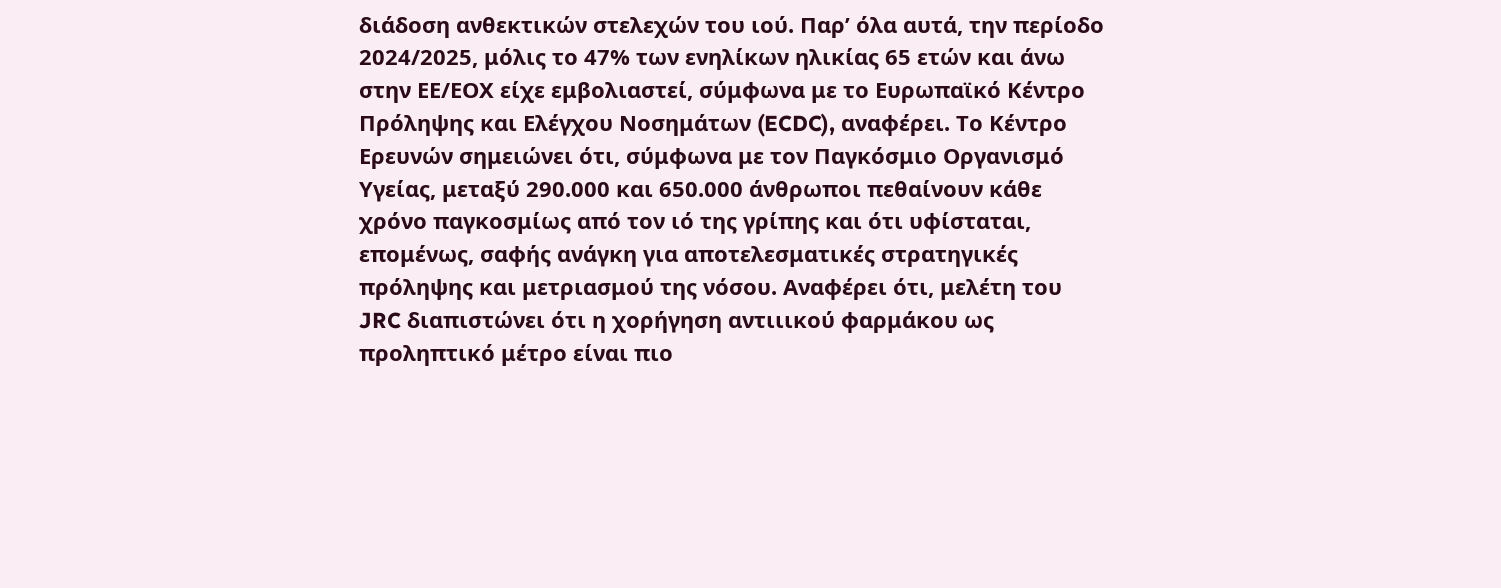διάδοση ανθεκτικών στελεχών του ιού. Παρ’ όλα αυτά, την περίοδο 2024/2025, μόλις το 47% των ενηλίκων ηλικίας 65 ετών και άνω στην ΕΕ/ΕΟΧ είχε εμβολιαστεί, σύμφωνα με το Ευρωπαϊκό Κέντρο Πρόληψης και Ελέγχου Νοσημάτων (ECDC), αναφέρει. Το Κέντρο Ερευνών σημειώνει ότι, σύμφωνα με τον Παγκόσμιο Οργανισμό Υγείας, μεταξύ 290.000 και 650.000 άνθρωποι πεθαίνουν κάθε χρόνο παγκοσμίως από τον ιό της γρίπης και ότι υφίσταται, επομένως, σαφής ανάγκη για αποτελεσματικές στρατηγικές πρόληψης και μετριασμού της νόσου. Αναφέρει ότι, μελέτη του JRC διαπιστώνει ότι η χορήγηση αντιιικού φαρμάκου ως προληπτικό μέτρο είναι πιο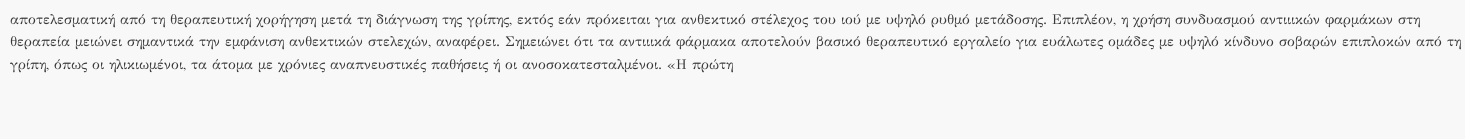αποτελεσματική από τη θεραπευτική χορήγηση μετά τη διάγνωση της γρίπης, εκτός εάν πρόκειται για ανθεκτικό στέλεχος του ιού με υψηλό ρυθμό μετάδοσης. Επιπλέον, η χρήση συνδυασμού αντιιικών φαρμάκων στη θεραπεία μειώνει σημαντικά την εμφάνιση ανθεκτικών στελεχών, αναφέρει. Σημειώνει ότι τα αντιιικά φάρμακα αποτελούν βασικό θεραπευτικό εργαλείο για ευάλωτες ομάδες με υψηλό κίνδυνο σοβαρών επιπλοκών από τη γρίπη, όπως οι ηλικιωμένοι, τα άτομα με χρόνιες αναπνευστικές παθήσεις ή οι ανοσοκατεσταλμένοι. «Η πρώτη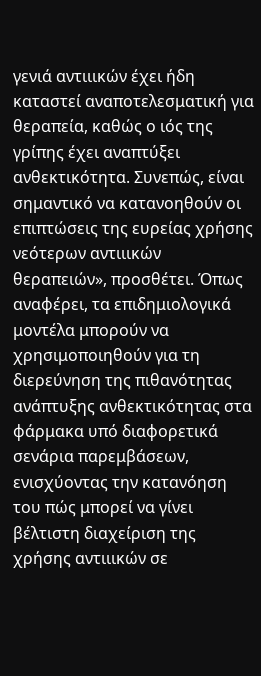γενιά αντιιικών έχει ήδη καταστεί αναποτελεσματική για θεραπεία, καθώς ο ιός της γρίπης έχει αναπτύξει ανθεκτικότητα. Συνεπώς, είναι σημαντικό να κατανοηθούν οι επιπτώσεις της ευρείας χρήσης νεότερων αντιιικών θεραπειών», προσθέτει. Όπως αναφέρει, τα επιδημιολογικά μοντέλα μπορούν να χρησιμοποιηθούν για τη διερεύνηση της πιθανότητας ανάπτυξης ανθεκτικότητας στα φάρμακα υπό διαφορετικά σενάρια παρεμβάσεων, ενισχύοντας την κατανόηση του πώς μπορεί να γίνει βέλτιστη διαχείριση της χρήσης αντιιικών σε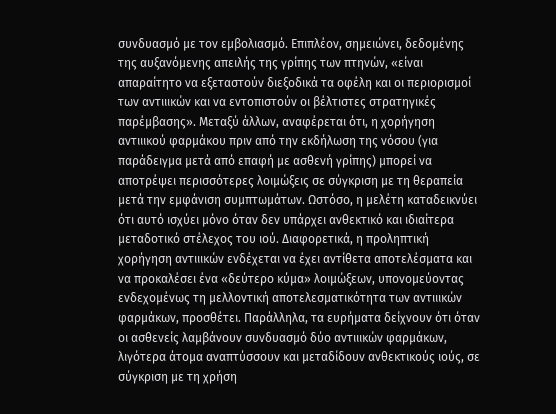συνδυασμό με τον εμβολιασμό. Επιπλέον, σημειώνει, δεδομένης της αυξανόμενης απειλής της γρίπης των πτηνών, «είναι απαραίτητο να εξεταστούν διεξοδικά τα οφέλη και οι περιορισμοί των αντιιικών και να εντοπιστούν οι βέλτιστες στρατηγικές παρέμβασης». Μεταξύ άλλων, αναφέρεται ότι, η χορήγηση αντιιικού φαρμάκου πριν από την εκδήλωση της νόσου (για παράδειγμα μετά από επαφή με ασθενή γρίπης) μπορεί να αποτρέψει περισσότερες λοιμώξεις σε σύγκριση με τη θεραπεία μετά την εμφάνιση συμπτωμάτων. Ωστόσο, η μελέτη καταδεικνύει ότι αυτό ισχύει μόνο όταν δεν υπάρχει ανθεκτικό και ιδιαίτερα μεταδοτικό στέλεχος του ιού. Διαφορετικά, η προληπτική χορήγηση αντιιικών ενδέχεται να έχει αντίθετα αποτελέσματα και να προκαλέσει ένα «δεύτερο κύμα» λοιμώξεων, υπονομεύοντας ενδεχομένως τη μελλοντική αποτελεσματικότητα των αντιιικών φαρμάκων, προσθέτει. Παράλληλα, τα ευρήματα δείχνουν ότι όταν οι ασθενείς λαμβάνουν συνδυασμό δύο αντιιικών φαρμάκων, λιγότερα άτομα αναπτύσσουν και μεταδίδουν ανθεκτικούς ιούς, σε σύγκριση με τη χρήση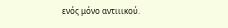ενός μόνο αντιιικού.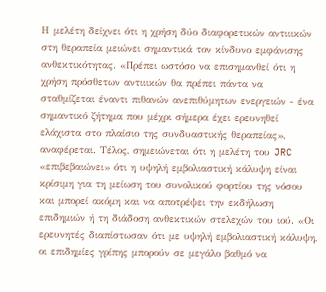Η μελέτη δείχνει ότι η χρήση δύο διαφορετικών αντιιικών στη θεραπεία μειώνει σημαντικά τον κίνδυνο εμφάνισης ανθεκτικότητας. «Πρέπει ωστόσο να επισημανθεί ότι η χρήση πρόσθετων αντιιικών θα πρέπει πάντα να σταθμίζεται έναντι πιθανών ανεπιθύμητων ενεργειών - ένα σημαντικό ζήτημα που μέχρι σήμερα έχει ερευνηθεί ελάχιστα στο πλαίσιο της συνδυαστικής θεραπείας», αναφέρεται. Τέλος, σημειώνεται ότι η μελέτη του JRC «επιβεβαιώνει» ότι η υψηλή εμβολιαστική κάλυψη είναι κρίσιμη για τη μείωση του συνολικού φορτίου της νόσου και μπορεί ακόμη και να αποτρέψει την εκδήλωση επιδημιών ή τη διάδοση ανθεκτικών στελεχών του ιού. «Οι ερευνητές διαπίστωσαν ότι με υψηλή εμβολιαστική κάλυψη, οι επιδημίες γρίπης μπορούν σε μεγάλο βαθμό να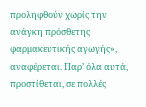προληφθούν χωρίς την ανάγκη πρόσθετης φαρμακευτικής αγωγής», αναφέρεται. Παρ’ όλα αυτά, προστίθεται, σε πολλές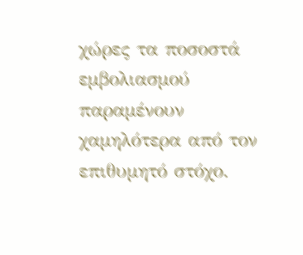χώρες τα ποσοστά εμβολιασμού παραμένουν χαμηλότερα από τον επιθυμητό στόχο.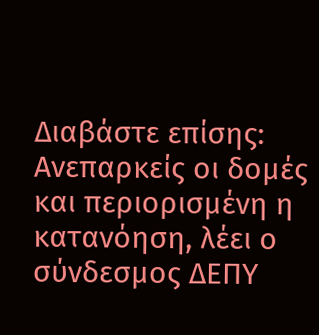Διαβάστε επίσης: Ανεπαρκείς οι δομές και περιορισμένη η κατανόηση, λέει ο σύνδεσμος ΔΕΠΥ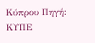Κύπρου Πηγή: ΚΥΠΕ